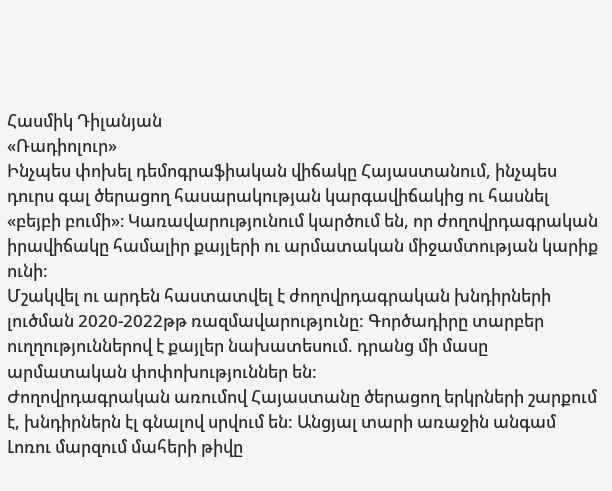Հասմիկ Դիլանյան
«Ռադիոլուր»
Ինչպես փոխել դեմոգրաֆիական վիճակը Հայաստանում, ինչպես դուրս գալ ծերացող հասարակության կարգավիճակից ու հասնել «բեյբի բումի»։ Կառավարությունում կարծում են, որ ժողովրդագրական իրավիճակը համալիր քայլերի ու արմատական միջամտության կարիք ունի:
Մշակվել ու արդեն հաստատվել է ժողովրդագրական խնդիրների լուծման 2020-2022թթ ռազմավարությունը: Գործադիրը տարբեր ուղղություններով է քայլեր նախատեսում. դրանց մի մասը արմատական փոփոխություններ են:
Ժողովրդագրական առումով Հայաստանը ծերացող երկրների շարքում է, խնդիրներն էլ գնալով սրվում են: Անցյալ տարի առաջին անգամ Լոռու մարզում մահերի թիվը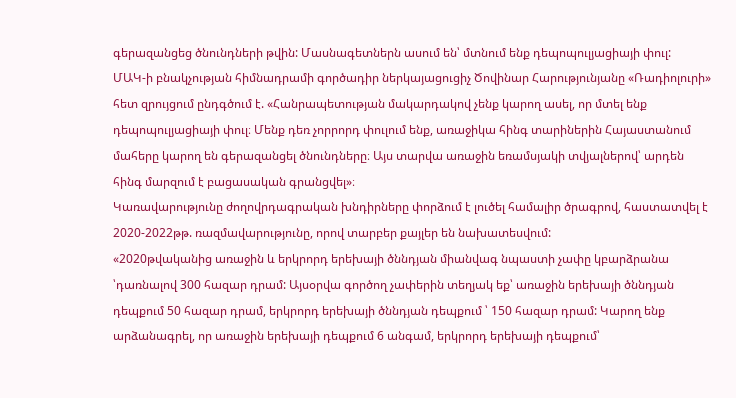գերազանցեց ծնունդների թվին: Մասնագետներն ասում են՝ մտնում ենք դեպոպուլյացիայի փուլ:
ՄԱԿ-ի բնակչության հիմնադրամի գործադիր ներկայացուցիչ Ծովինար Հարությունյանը «Ռադիոլուրի» հետ զրույցում ընդգծում է. «Հանրապետության մակարդակով չենք կարող ասել, որ մտել ենք դեպոպուլյացիայի փուլ։ Մենք դեռ չորրորդ փուլում ենք, առաջիկա հինգ տարիներին Հայաստանում մահերը կարող են գերազանցել ծնունդները։ Այս տարվա առաջին եռամսյակի տվյալներով՝ արդեն հինգ մարզում է բացասական գրանցվել»։
Կառավարությունը ժողովրդագրական խնդիրները փորձում է լուծել համալիր ծրագրով, հաստատվել է 2020-2022թթ. ռազմավարությունը, որով տարբեր քայլեր են նախատեսվում:
«2020թվականից առաջին և երկրորդ երեխայի ծննդյան միանվագ նպաստի չափը կբարձրանա ՝դառնալով 300 հազար դրամ: Այսօրվա գործող չափերին տեղյակ եք՝ առաջին երեխայի ծննդյան դեպքում 50 հազար դրամ, երկրորդ երեխայի ծննդյան դեպքում ՝ 150 հազար դրամ: Կարող ենք արձանագրել, որ առաջին երեխայի դեպքում 6 անգամ, երկրորդ երեխայի դեպքում՝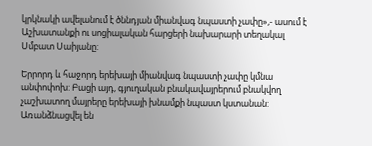կրկնակի ավելանում է ծննդյան միանվագ նպաստի չափը»,- ասում է Աշխատանքի ու սոցիալական հարցերի նախարարի տեղակալ Սմբատ Սաիյանը:

Երրորդ և հաջորդ երեխայի միանվագ նպաստի չափը կմնա անփոփոխ: Բացի այդ, գյուղական բնակավայրերում բնակվող չաշխատող մայրերը երեխայի խնամքի նպաստ կստանան: Առանձնացվել են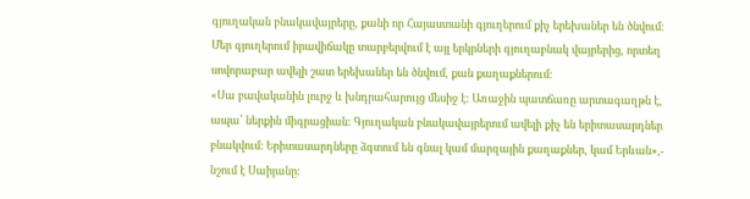գյուղական բնակավայրերը, քանի որ Հայաստանի գյուղերում քիչ երեխաներ են ծնվում: Մեր գյուղերում իրավիճակը տարբերվում է այլ երկրների գյուղաբնակ վայրերից, որտեղ սովորաբար ավելի շատ երեխաներ են ծնվում, քան քաղաքներում:
«Սա բավականին լուրջ և խնդրահարույց մեսիջ է: Առաջին պատճառը արտագաղթն է, ապա՝ ներքին միգրացիան: Գյուղական բնակավայրերում ավելի քիչ են երիտասարդներ բնակվում: Երիտասարդները ձգտում են գնալ կամ մարզային քաղաքներ, կամ Երևան»,- նշում է Սաիյանը: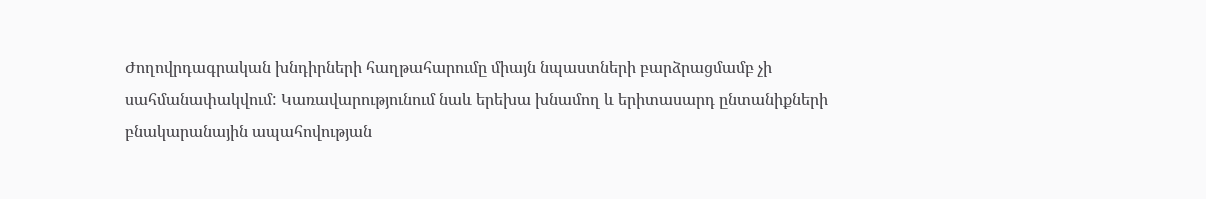Ժողովրդագրական խնդիրների հաղթահարումը միայն նպաստների բարձրացմամբ չի սահմանափակվում: Կառավարությունում նաև երեխա խնամող և երիտասարդ ընտանիքների բնակարանային ապահովության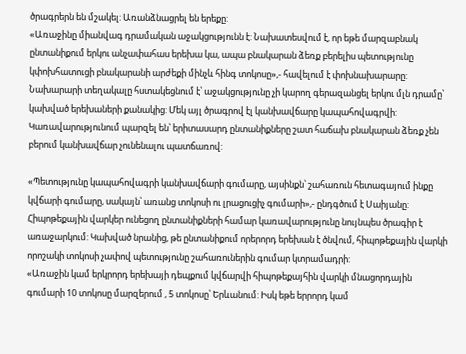ծրագրերն են մշակել: Առանձնացրել են երեքը:
«Առաջինը միանվագ դրամական աջակցությունն է: Նախատեսվում է, որ եթե մարզաբնակ ընտանիքում երկու անչափահաս երեխա կա, ապա բնակարան ձեռք բերելիս պետությունը կփոխհատուցի բնակարանի արժեքի մինչև հինգ տոկոսը»,- հավելում է փոխնախարարը:
Նախարարի տեղակալը հստակեցնում է՝ աջակցությունը չի կարող գերազանցել երկու մլն դրամը՝ կախված երեխաների քանակից: Մեկ այլ ծրագրով էլ կանխավճարը կապահովագրվի: Կառավարությունում պարզել են՝ երիտասարդ ընտանիքները շատ հաճախ բնակարան ձեռք չեն բերում կանխավճար չունենալու պատճառով:

«Պետությունը կապահովագրի կանխավճարի գումարը, այսինքն՝ շահառուն հետագայում ինքը կվճարի գումարը, սակայն՝ առանց տոկոսի ու լրացուցիչ գումարի»,- ընդգծում է Սաիյանը:
Հիպոթեքային վարկեր ունեցող ընտանիքների համար կառավարությունը նույնպես ծրագիր է առաջարկում: Կախված նրանից, թե ընտանիքում որերորդ երեխան է ծնվում, հիպոթեքային վարկի որոշակի տոկոսի չափով պետությունը շահառուներին գումար կտրամադրի:
«Առաջին կամ երկրորդ երեխայի դեպքում կվճարվի հիպոթեքայհին վարկի մնացորդային գումարի 10 տոկոսը մարզերում , 5 տոկոսը՝ Երևանում: Իսկ եթե երրորդ կամ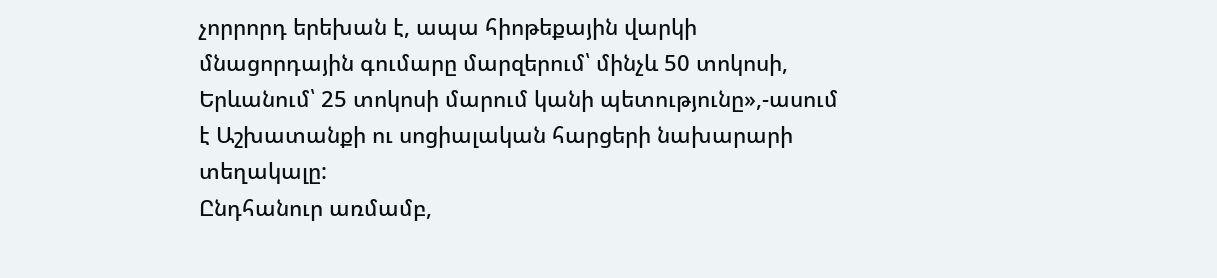չորրորդ երեխան է, ապա հիոթեքային վարկի մնացորդային գումարը մարզերում՝ մինչև 50 տոկոսի, Երևանում՝ 25 տոկոսի մարում կանի պետությունը»,-ասում է Աշխատանքի ու սոցիալական հարցերի նախարարի տեղակալը:
Ընդհանուր առմամբ,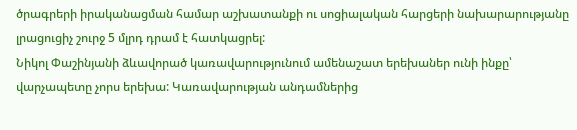ծրագրերի իրականացման համար աշխատանքի ու սոցիալական հարցերի նախարարությանը լրացուցիչ շուրջ 5 մլրդ դրամ է հատկացրել:
Նիկոլ Փաշինյանի ձևավորած կառավարությունում ամենաշատ երեխաներ ունի ինքը՝ վարչապետը չորս երեխա: Կառավարության անդամներից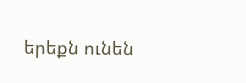երեքն ունեն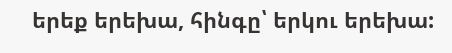երեք երեխա, հինգը՝ երկու երեխա: